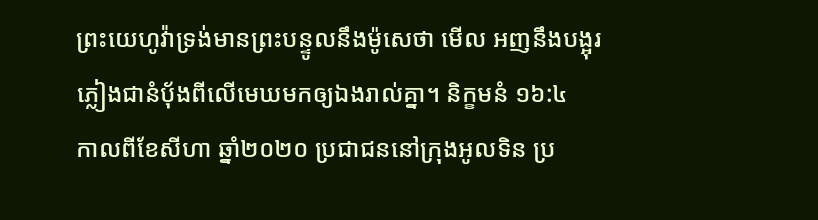ព្រះយេហូវ៉ាទ្រង់មានព្រះបន្ទូលនឹងម៉ូសេថា មើល អញនឹងបង្អុរភ្លៀងជានំបុ័ងពីលើមេឃមកឲ្យឯងរាល់គ្នា។ និក្ខមនំ ១៦:៤
កាលពីខែសីហា ឆ្នាំ២០២០ ប្រជាជននៅក្រុងអូលទិន ប្រ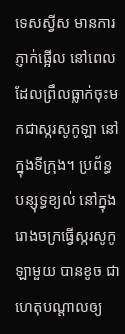ទេសស្វីស មានការភ្ញាក់ផ្អើល នៅពេលដែលព្រឹលធ្លាក់ចុះមកជាស្ករសូកូឡា នៅក្នុងទីក្រុង។ ប្រព័ន្ធបន្សុទ្ធខ្យល់ នៅក្នុងរោងចក្រធ្វើស្ករសូកូឡាមួយ បានខូច ជាហេតុបណ្តាលឲ្យ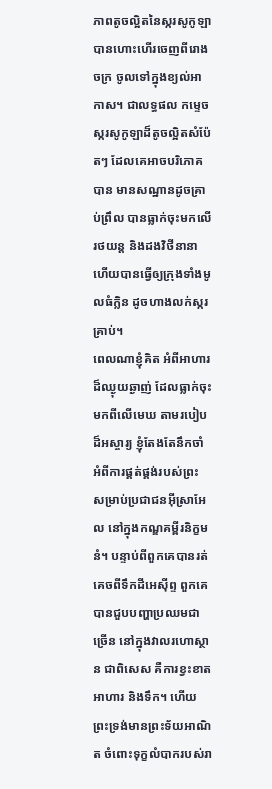ភាពតូចល្អិតនៃស្ករសូកូឡា បានហោះហើរចេញពីរោងចក្រ ចូលទៅក្នុងខ្យល់អាកាស។ ជាលទ្ធផល កម្ទេចស្ករសូកូឡាដ៏តូចល្អិតសំប៉ែតៗ ដែលគេអាចបរិភោគបាន មានសណ្ឋានដូចគ្រាប់ព្រឹល បានធ្លាក់ចុះមកលើរថយន្ត និងដងវិថីនានា ហើយបានធ្វើឲ្យក្រុងទាំងមូលធំក្លិន ដូចហាងលក់ស្ករគ្រាប់។
ពេលណាខ្ញុំគិត អំពីអាហារដ៏ឈ្ងុយឆ្ងាញ់ ដែលធ្លាក់ចុះមកពីលើមេឃ តាមរបៀបដ៏អស្ចារ្យ ខ្ញុំតែងតែនឹកចាំ អំពីការផ្គត់ផ្គង់របស់ព្រះ សម្រាប់ប្រជាជនអ៊ីស្រាអែល នៅក្នុងកណ្ឌគម្ពីរនិក្ខមនំ។ បន្ទាប់ពីពួកគេបានរត់គេចពីទឹកដីអេស៊ីព្ទ ពួកគេបានជួបបញ្ហាប្រឈមជាច្រើន នៅក្នុងវាលរហោស្ថាន ជាពិសេស គឺការខ្វះខាតអាហារ និងទឹក។ ហើយព្រះទ្រង់មានព្រះទ័យអាណិត ចំពោះទុក្ខលំបាករបស់រា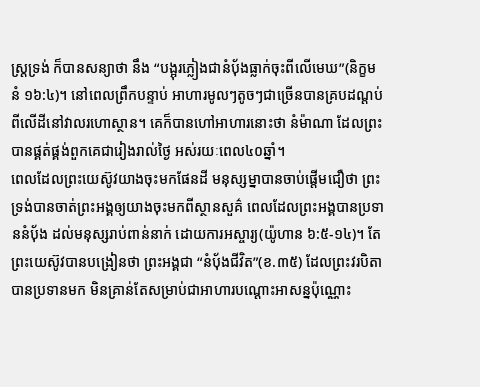ស្រ្តទ្រង់ ក៏បានសន្យាថា នឹង “បង្អុរភ្លៀងជានំប៉័ងធ្លាក់ចុះពីលើមេឃ”(និក្ខមនំ ១៦:៤)។ នៅពេលព្រឹកបន្ទាប់ អាហារមូលៗតូចៗជាច្រើនបានគ្របដណ្តប់ពីលើដីនៅវាលរហោស្ថាន។ គេក៏បានហៅអាហារនោះថា នំម៉ាណា ដែលព្រះបានផ្គត់ផ្គង់ពួកគេជារៀងរាល់ថ្ងៃ អស់រយៈពេល៤០ឆ្នាំ។
ពេលដែលព្រះយេស៊ូវយាងចុះមកផែនដី មនុស្សម្នាបានចាប់ផ្តើមជឿថា ព្រះទ្រង់បានចាត់ព្រះអង្គឲ្យយាងចុះមកពីស្ថានសួគ៌ ពេលដែលព្រះអង្គបានប្រទាននំប៉័ង ដល់មនុស្សរាប់ពាន់នាក់ ដោយការអស្ចារ្យ(យ៉ូហាន ៦:៥-១៤)។ តែព្រះយេស៊ូវបានបង្រៀនថា ព្រះអង្គជា “នំប៉័ងជីវិត”(ខ.៣៥) ដែលព្រះវរបិតាបានប្រទានមក មិនគ្រាន់តែសម្រាប់ជាអាហារបណ្ដោះអាសន្នប៉ុណ្ណោះ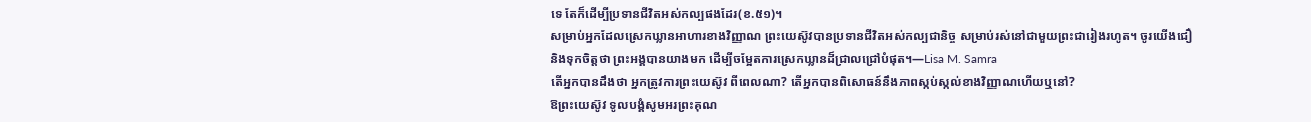ទេ តែក៏ដើម្បីប្រទានជីវិតអស់កល្បផងដែរ(ខ.៥១)។
សម្រាប់អ្នកដែលស្រេកឃ្លានអាហារខាងវិញ្ញាណ ព្រះយេស៊ូវបានប្រទានជីវិតអស់កល្បជានិច្ច សម្រាប់រស់នៅជាមួយព្រះជារៀងរហូត។ ចូរយើងជឿ និងទុកចិត្តថា ព្រះអង្គបានយាងមក ដើម្បីចម្អែតការស្រេកឃ្លានដ៏ជ្រាលជ្រៅបំផុត។—Lisa M. Samra
តើអ្នកបានដឹងថា អ្នកត្រូវការព្រះយេស៊ូវ ពីពេលណា? តើអ្នកបានពិសោធន៍នឹងភាពស្កប់ស្កល់ខាងវិញ្ញាណហើយឬនៅ?
ឱព្រះយេស៊ូវ ទូលបង្គំសូមអរព្រះគុណ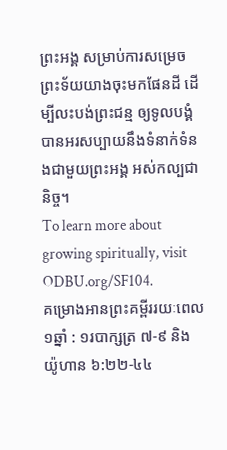ព្រះអង្គ សម្រាប់ការសម្រេចព្រះទ័យយាងចុះមកផែនដី ដើម្បីលះបង់ព្រះជន្ម ឲ្យទូលបង្គំបានអរសប្បាយនឹងទំនាក់ទំនងជាមួយព្រះអង្គ អស់កល្បជានិច្ច។
To learn more about growing spiritually, visit ODBU.org/SF104.
គម្រោងអានព្រះគម្ពីររយៈពេល១ឆ្នាំ : ១របាក្សត្រ ៧-៩ និង យ៉ូហាន ៦:២២-៤៤